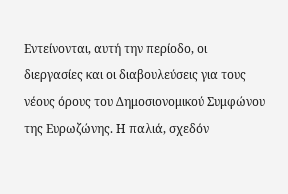Εντείνονται, αυτή την περίοδο, οι διεργασίες και οι διαβουλεύσεις για τους νέους όρους του Δημοσιονομικού Συμφώνου της Ευρωζώνης. Η παλιά, σχεδόν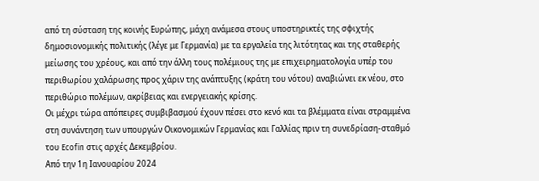από τη σύσταση της κοινής Ευρώπης, μάχη ανάμεσα στους υποστηρικτές της σφιχτής δημοσιονομικής πολιτικής (λέγε με Γερμανία) με τα εργαλεία της λιτότητας και της σταθερής μείωσης του χρέους, και από την άλλη τους πολέμιους της με επιχειρηματολογία υπέρ του περιθωρίου χαλάρωσης προς χάριν της ανάπτυξης (κράτη του νότου) αναβιώνει εκ νέου, στο περιθώριο πολέμων, ακρίβειας και ενεργειακής κρίσης.
Οι μέχρι τώρα απόπειρες συμβιβασμού έχουν πέσει στο κενό και τα βλέμματα είναι στραμμένα στη συνάντηση των υπουργών Οικονομικών Γερμανίας και Γαλλίας πριν τη συνεδρίαση-σταθμό του Ecofin στις αρχές Δεκεμβρίου.
Από την 1η Ιανουαρίου 2024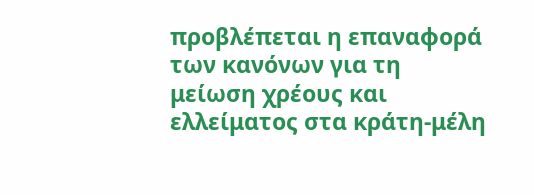προβλέπεται η επαναφορά των κανόνων για τη μείωση χρέους και ελλείματος στα κράτη-μέλη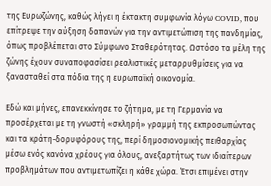της Ευρωζώνης, καθώς λήγει η έκτακτη συμφωνία λόγω COVID, που επίτρεψε την αύξηση δαπανών για την αντιμετώπιση της πανδημίας, όπως προβλέπεται στο Σύμφωνο Σταθερότητας. Ωστόσο τα μέλη της ζώνης έχουν συναποφασίσει ρεαλιστικές μεταρρυθμίσεις για να ξανασταθεί στα πόδια της η ευρωπαϊκή οικονομία.

Εδώ και μήνες, επανεκκίνησε το ζήτημα, με τη Γερμανία να προσέρχεται με τη γνωστή «σκληρή» γραμμή της εκπροσωπώντας και τα κράτη-δορυφόρους της, περί δημοσιονομικής πειθαρχίας μέσω ενός κανόνα χρέους για όλους, ανεξαρτήτως των ιδιαίτερων προβλημάτων που αντιμετωπίζει η κάθε χώρα. Έτσι επιμένει στην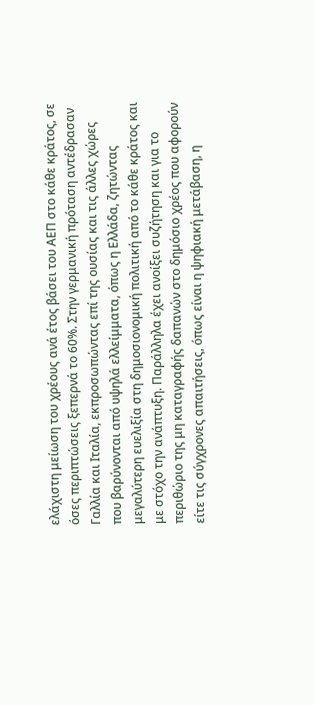ελάχιστη μείωση του χρέους ανά έτος βάσει του ΑΕΠ στο κάθε κράτος, σε όσες περιπτώσεις ξεπερνά το 60%. Στην γερμανική πρόταση αντέδρασαν Γαλλία και Ιταλία, εκπροσωπώντας επί της ουσίας και τις άλλες χώρες που βαρύνονται από υψηλά ελλείμματα, όπως η Ελλάδα, ζητώντας μεγαλύτερη ευελιξία στη δημοσιονομική πολιτική από το κάθε κράτος και με στόχο την ανάπτυξη. Παράλληλα έχει ανοίξει συζήτηση και για το περιθώριο της μη καταγραφής δαπανών στο δημόσιο χρέος που αφορούν είτε τις σύγχρονες απαιτήσεις, όπως είναι η ψηφιακή μετάβαση, η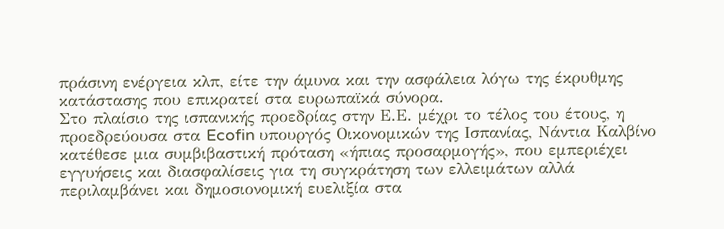πράσινη ενέργεια κλπ, είτε την άμυνα και την ασφάλεια λόγω της έκρυθμης κατάστασης που επικρατεί στα ευρωπαϊκά σύνορα.
Στο πλαίσιο της ισπανικής προεδρίας στην Ε.Ε. μέχρι το τέλος του έτους, η προεδρεύουσα στα Ecofin υπουργός Οικονομικών της Ισπανίας, Νάντια Καλβίνο κατέθεσε μια συμβιβαστική πρόταση «ήπιας προσαρμογής», που εμπεριέχει εγγυήσεις και διασφαλίσεις για τη συγκράτηση των ελλειμάτων αλλά περιλαμβάνει και δημοσιονομική ευελιξία στα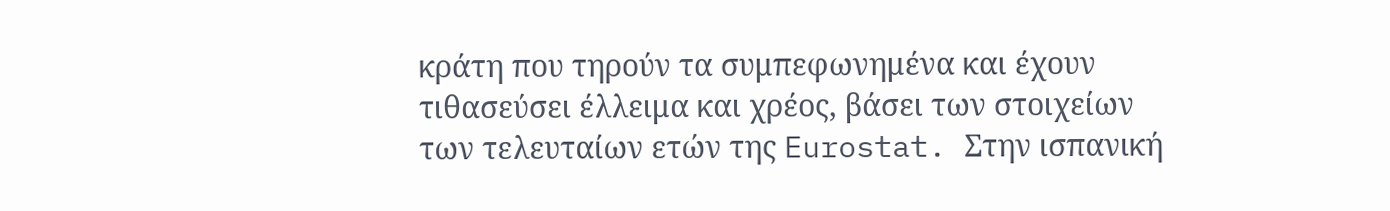κράτη που τηρούν τα συμπεφωνημένα και έχουν τιθασεύσει έλλειμα και χρέος, βάσει των στοιχείων των τελευταίων ετών της Eurostat. Στην ισπανική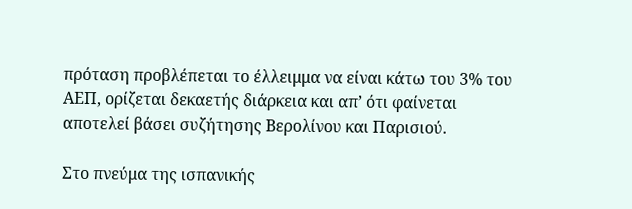πρόταση προβλέπεται το έλλειμμα να είναι κάτω του 3% του ΑΕΠ, ορίζεται δεκαετής διάρκεια και απ’ ότι φαίνεται αποτελεί βάσει συζήτησης Βερολίνου και Παρισιού.

Στο πνεύμα της ισπανικής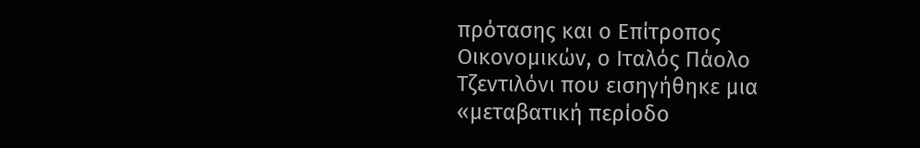πρότασης και ο Επίτροπος Οικονομικών, ο Ιταλός Πάολο Τζεντιλόνι που εισηγήθηκε μια «μεταβατική περίοδο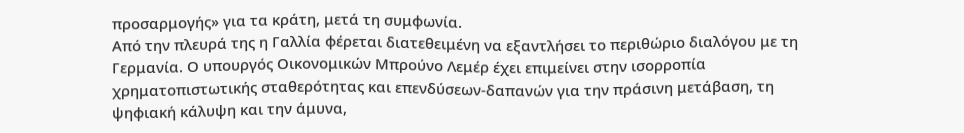προσαρμογής» για τα κράτη, μετά τη συμφωνία.
Από την πλευρά της η Γαλλία φέρεται διατεθειμένη να εξαντλήσει το περιθώριο διαλόγου με τη Γερμανία. Ο υπουργός Οικονομικών Μπρούνο Λεμέρ έχει επιμείνει στην ισορροπία χρηματοπιστωτικής σταθερότητας και επενδύσεων-δαπανών για την πράσινη μετάβαση, τη ψηφιακή κάλυψη και την άμυνα,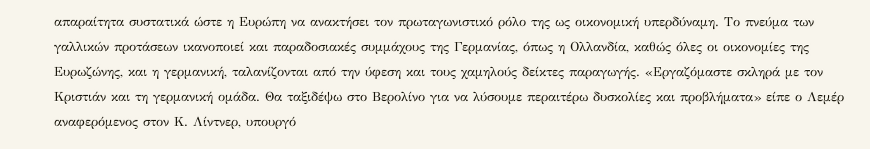απαραίτητα συστατικά ώστε η Ευρώπη να ανακτήσει τον πρωταγωνιστικό ρόλο της ως οικονομική υπερδύναμη. Το πνεύμα των γαλλικών προτάσεων ικανοποιεί και παραδοσιακές συμμάχους της Γερμανίας, όπως η Ολλανδία, καθώς όλες οι οικονομίες της Ευρωζώνης, και η γερμανική, ταλανίζονται από την ύφεση και τους χαμηλούς δείκτες παραγωγής. «Εργαζόμαστε σκληρά με τον Κριστιάν και τη γερμανική ομάδα. Θα ταξιδέψω στο Βερολίνο για να λύσουμε περαιτέρω δυσκολίες και προβλήματα» είπε ο Λεμέρ αναφερόμενος στον Κ. Λίντνερ, υπουργό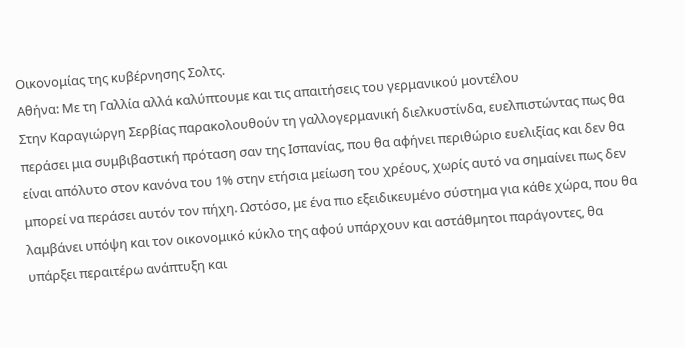Οικονομίας της κυβέρνησης Σολτς.
Αθήνα: Με τη Γαλλία αλλά καλύπτουμε και τις απαιτήσεις του γερμανικού μοντέλου
Στην Καραγιώργη Σερβίας παρακολουθούν τη γαλλογερμανική διελκυστίνδα, ευελπιστώντας πως θα περάσει μια συμβιβαστική πρόταση σαν της Ισπανίας, που θα αφήνει περιθώριο ευελιξίας και δεν θα είναι απόλυτο στον κανόνα του 1% στην ετήσια μείωση του χρέους, χωρίς αυτό να σημαίνει πως δεν μπορεί να περάσει αυτόν τον πήχη. Ωστόσο, με ένα πιο εξειδικευμένο σύστημα για κάθε χώρα, που θα λαμβάνει υπόψη και τον οικονομικό κύκλο της αφού υπάρχουν και αστάθμητοι παράγοντες, θα υπάρξει περαιτέρω ανάπτυξη και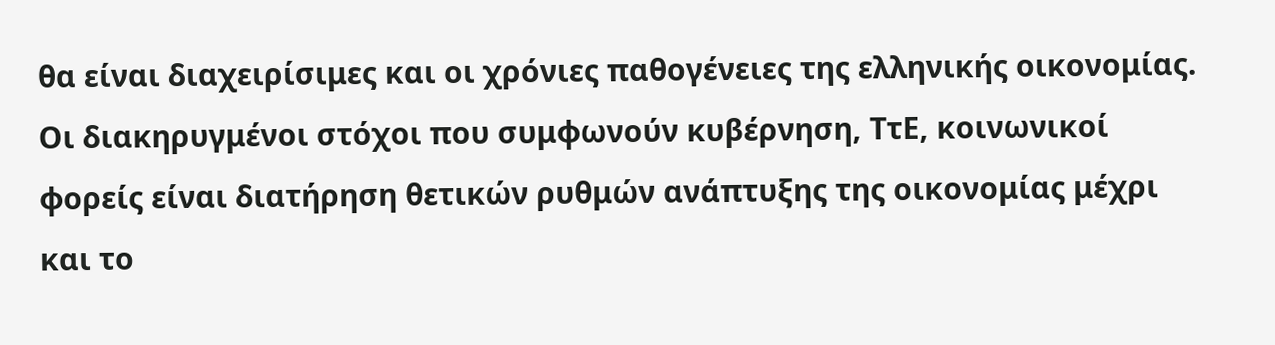θα είναι διαχειρίσιμες και οι χρόνιες παθογένειες της ελληνικής οικονομίας.
Οι διακηρυγμένοι στόχοι που συμφωνούν κυβέρνηση, ΤτΕ, κοινωνικοί φορείς είναι διατήρηση θετικών ρυθμών ανάπτυξης της οικονομίας μέχρι και το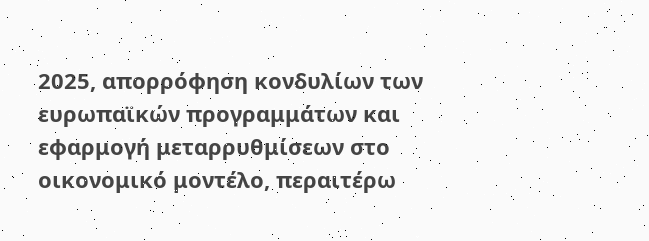2025, απορρόφηση κονδυλίων των ευρωπαϊκών προγραμμάτων και εφαρμογή μεταρρυθμίσεων στο οικονομικό μοντέλο, περαιτέρω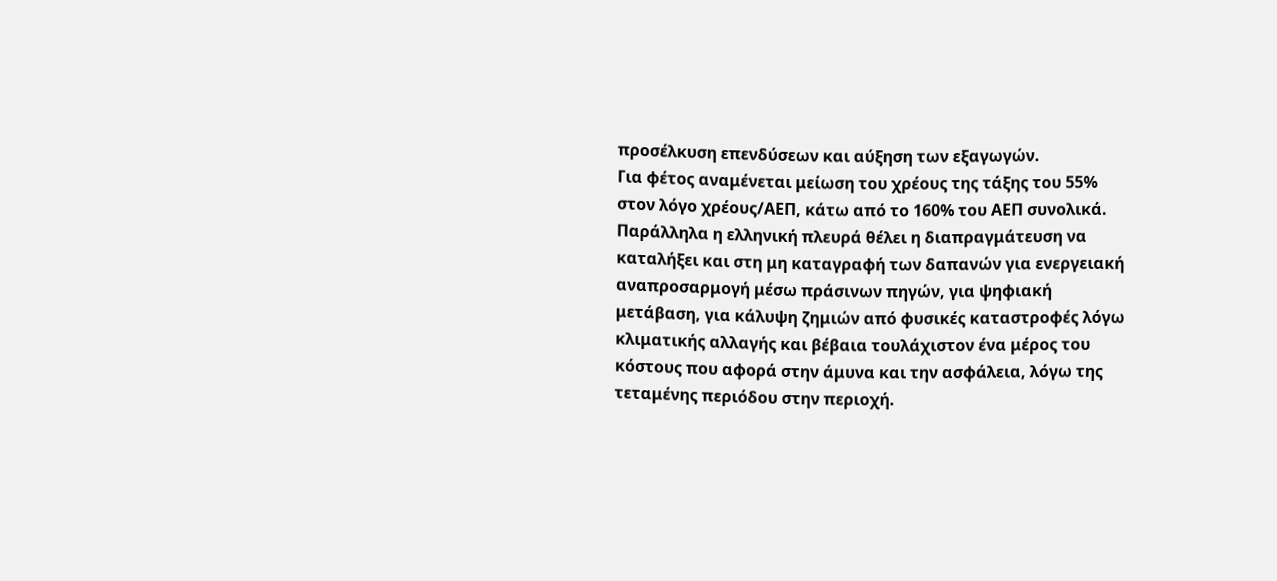προσέλκυση επενδύσεων και αύξηση των εξαγωγών.
Για φέτος αναμένεται μείωση του χρέους της τάξης του 55% στον λόγο χρέους/ΑΕΠ, κάτω από το 160% του ΑΕΠ συνολικά. Παράλληλα η ελληνική πλευρά θέλει η διαπραγμάτευση να καταλήξει και στη μη καταγραφή των δαπανών για ενεργειακή αναπροσαρμογή μέσω πράσινων πηγών, για ψηφιακή μετάβαση, για κάλυψη ζημιών από φυσικές καταστροφές λόγω κλιματικής αλλαγής και βέβαια τουλάχιστον ένα μέρος του κόστους που αφορά στην άμυνα και την ασφάλεια, λόγω της τεταμένης περιόδου στην περιοχή.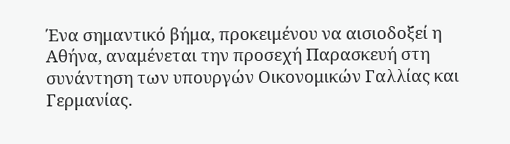Ένα σημαντικό βήμα, προκειμένου να αισιοδοξεί η Αθήνα, αναμένεται την προσεχή Παρασκευή στη συνάντηση των υπουργών Οικονομικών Γαλλίας και Γερμανίας.